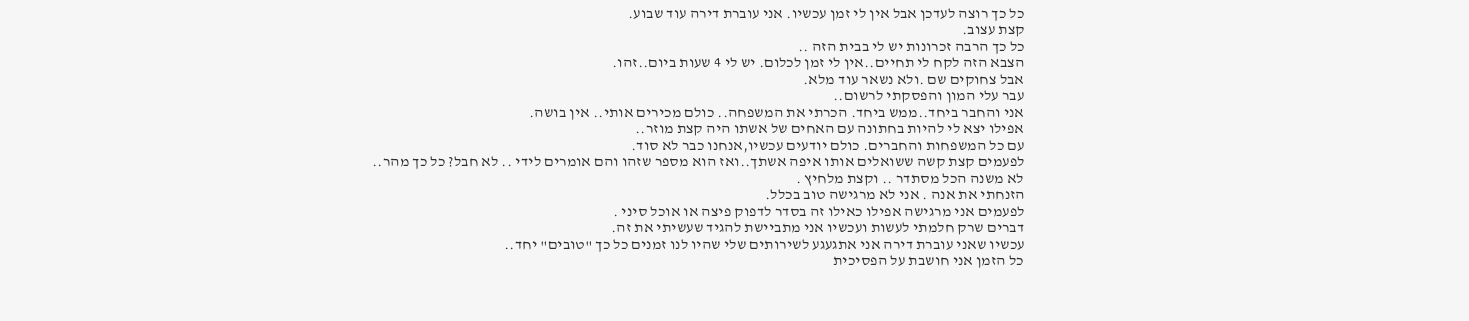כל כך רוצה לעדכן אבל אין לי זמן עכשיו. אני עוברת דירה עוד שבוע.
קצת עצוב.
כל כך הרבה זכרונות יש לי בבית הזה ..
הצבא הזה לקח לי תחיים..אין לי זמן לכלום. יש לי 4 שעות ביום..זהו.
אבל צחוקים שם .ולא נשאר עוד מלא.
עבר עלי המון והפסקתי לרשום..
אני והחבר ביחד..ממש ביחד. הכרתי את המשפחה.. כולם מכירים אותי.. אין בושה.
אפילו יצא לי להיות בחתונה עם האחים של אשתו היה קצת מוזר..
עם כל המשפחות והחברים. כולם יודעים עכשיו,אנחנו כבר לא סוד.
לפעמים קצת קשה ששואלים אותו איפה אשתך..ואז הוא מספר שזהו והם אומרים לידי .. לא חבל? כל כך מהר..
לא משנה הכל מסתדר .. וקצת מלחיץ .
הזנחתי את אנה . אני לא מרגישה טוב בכלל.
לפעמים אני מרגישה אפילו כאילו זה בסדר לדפוק פיצה או אוכל סיני .
דברים שרק חלמתי לעשות ועכשיו אני מתביישת להגיד שעשיתי את זה.
עכשיו שאני עוברת דירה אני אתגעגע לשירותים שלי שהיו לנו זמנים כל כך "טובים" יחד..
כל הזמן אני חושבת על הפסיכית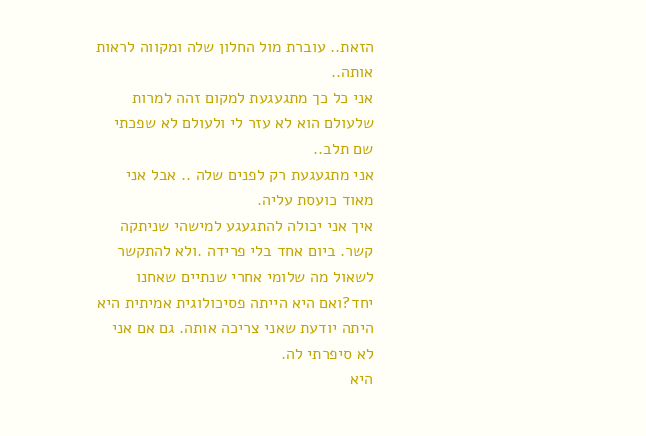הזאת.. עוברת מול החלון שלה ומקווה לראות אותה..
אני כל כך מתגעגעת למקום זהה למרות שלעולם הוא לא עזר לי ולעולם לא שפכתי שם תלב..
אני מתגעגעת רק לפנים שלה .. אבל אני מאוד כועסת עליה.
איך אני יכולה להתגעגע למישהי שניתקה קשר. ביום אחד בלי פרידה .ולא להתקשר לשאול מה שלומי אחרי שנתיים שאחנו יחד?ואם היא הייתה פסיכולוגית אמיתית היא היתה יודעת שאני צריכה אותה. גם אם אני לא סיפרתי לה.
היא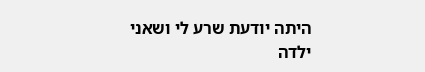היתה יודעת שרע לי ושאני ילדה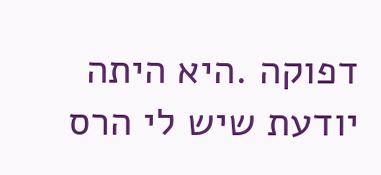דפוקה .היא היתה יודעת שיש לי הרס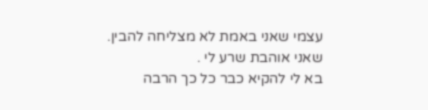עצמי שאני באמת לא מצליחה להבין.
שאני אוהבת שרע לי .
בא לי להקיא כבר כל כך הרבה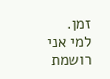זמן.
למי אני רושמת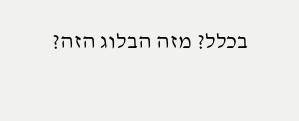בכלל? מזה הבלוג הזה?